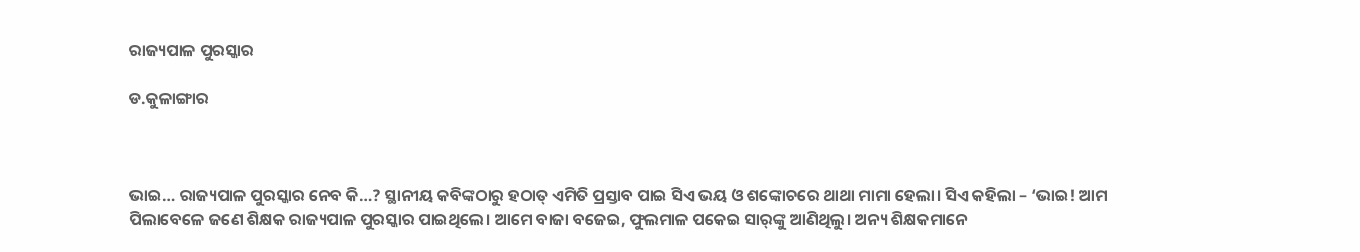ରାଜ୍ୟପାଳ ପୁରସ୍କାର

ଡ.କୁଳାଙ୍ଗାର



ଭାଇ… ରାଜ୍ୟପାଳ ପୁରସ୍କାର ନେବ କି…? ସ୍ଥାନୀୟ କବିଙ୍କଠାରୁ ହଠାତ୍‌ ଏମିତି ପ୍ରସ୍ତାବ ପାଇ ସିଏ ଭୟ ଓ ଶଙ୍କୋଚରେ ଥାଥା ମାମା ହେଲା। ସିଏ କହିଲା – ‘ଭାଇ! ଆମ ପିଲାବେଳେ ଜଣେ ଶିକ୍ଷକ ରାଜ୍ୟପାଳ ପୁରସ୍କାର ପାଇଥିଲେ। ଆମେ ବାଜା ବଜେଇ, ଫୁଲମାଳ ପକେଇ ସାର୍‌ଙ୍କୁ ଆଣିଥିଲୁ। ଅନ୍ୟ ଶିକ୍ଷକମାନେ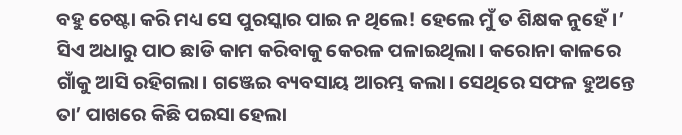ବହୁ ଚେଷ୍ଟା କରି ମଧ୍ୟ ସେ ପୁରସ୍କାର ପାଇ ନ ଥିଲେ! ହେଲେ ମୁଁ ତ ଶିକ୍ଷକ ନୁହେଁ।’
ସିଏ ଅଧାରୁ ପାଠ ଛାଡି କାମ କରିବାକୁ କେରଳ ପଳାଇଥିଲା। କରୋନା କାଳରେ ଗାଁକୁ ଆସି ରହିଗଲା। ଗଞ୍ଜେଇ ବ୍ୟବସାୟ ଆରମ୍ଭ କଲା। ସେଥିରେ ସଫଳ ହୁଅନ୍ତେ ତା’ ପାଖରେ କିଛି ପଇସା ହେଲା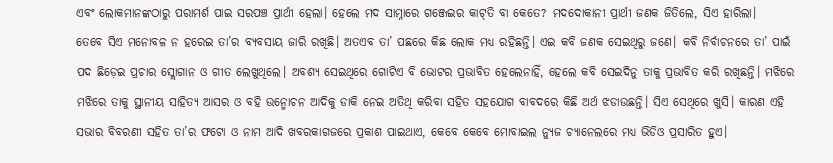ଏବଂ ଲୋକମାନଙ୍କଠାରୁ ପରାମର୍ଶ ପାଇ ସରପଞ୍ଚ ପ୍ରାର୍ଥୀ ହେଲା। ହେଲେ ମଦ ସାମ୍ନାରେ ଗଞ୍ଜେଇର କାଟ୍‌ତି ବା କେତେ? ମଦଦୋକାନୀ ପ୍ରାର୍ଥୀ ଜଣକ ଜିତିଲେ, ସିଏ ହାରିଲା।
ତେବେ ସିଏ ମନୋବଳ ନ ହରେଇ ତା’ର ବ୍ୟବସାୟ ଜାରି ରଖିଛି। ଅତଏବ ତା’ ପଛରେ କିଛ ଲୋକ ମଧ୍ୟ ରହିଛନ୍ତି। ଏଇ କବି ଜଣକ ସେଇଥିରୁ ଜଣେ। କବି ନିର୍ବାଚନରେ ତା’ ପାଇଁ ପଦ ଛିଡ଼େଇ ପ୍ରଚାର ସ୍ଲୋଗାନ ଓ ଗୀତ ଲେଖୁଥିଲେ। ଅବଶ୍ୟ ସେଇଥିରେ ଗୋଟିଏ ବି ଭୋଟର ପ୍ରଭାବିତ ହେଲେନାହିଁ, ହେଲେ କବି ସେଇଦିନୁ ତାକୁ ପ୍ରଭାବିତ କରି ରଖିଛନ୍ତି। ମଝିରେ ମଝିରେ ତାକୁ ସ୍ଥାନୀୟ ସାହିତ୍ୟ ଆସର ଓ ବହି ଉନ୍ମୋଚନ ଆଦିକୁ ଡାକି ନେଇ ଅତିଥି କରିବା ସହିତ ସହଯୋଗ ବାବଦରେ କିଛି ଅର୍ଥ ଝଡାଉଛନ୍ତି। ସିଏ ସେଥିରେ ଖୁସି। କାରଣ ଏହି ସଭାର ବିବରଣୀ ସହିତ ତା’ର ଫଟୋ ଓ ନାମ ଆଦି ଖବରକାଗଜରେ ପ୍ରକାଶ ପାଇଥାଏ, କେବେ କେବେ ମୋବାଇଲ ନ୍ୟୁଜ ଚ୍ୟାନେଲରେ ମଧ୍ୟ ଭିଡିଓ ପ୍ରସାରିତ ହୁଏ।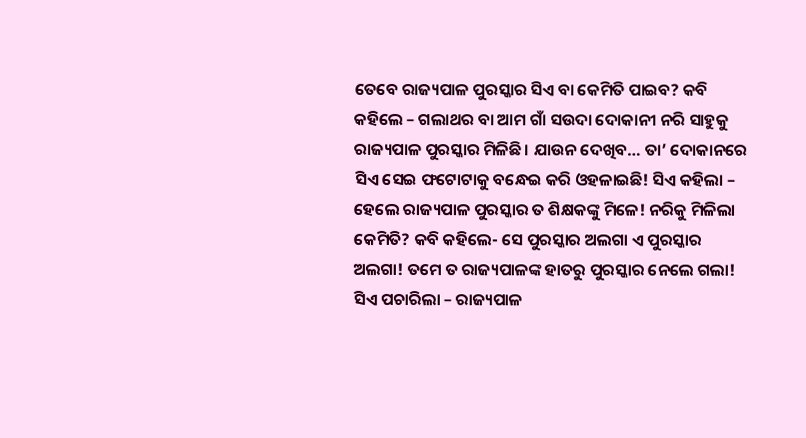ତେବେ ରାଜ୍ୟପାଳ ପୁରସ୍କାର ସିଏ ବା କେମିତି ପାଇବ? କବି କହିଲେ – ଗଲାଥର ବା ଆମ ଗାଁ ସଉଦା ଦୋକାନୀ ନରି ସାହୁକୁ ରାଜ୍ୟପାଳ ପୁରସ୍କାର ମିଳିଛି। ଯାଉନ ଦେଖିବ… ତା’ ଦୋକାନରେ ସିଏ ସେଇ ଫଟୋଟାକୁ ବନ୍ଧେଇ କରି ଓହଳାଇଛି! ସିଏ କହିଲା – ହେଲେ ରାଜ୍ୟପାଳ ପୁରସ୍କାର ତ ଶିକ୍ଷକଙ୍କୁ ମିଳେ! ନରିକୁ ମିଳିଲା କେମିତି? କବି କହିଲେ- ସେ ପୁରସ୍କାର ଅଲଗା ଏ ପୁରସ୍କାର ଅଲଗା! ତମେ ତ ରାଜ୍ୟପାଳଙ୍କ ହାତରୁ ପୁରସ୍କାର ନେଲେ ଗଲା! ସିଏ ପଚାରିଲା – ରାଜ୍ୟପାଳ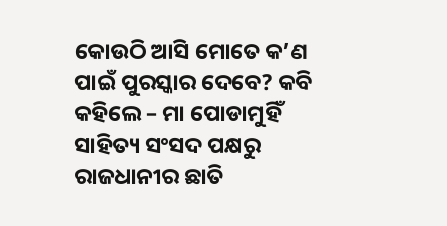କୋଉଠି ଆସି ମୋତେ କ’ଣ ପାଇଁ ପୁରସ୍କାର ଦେବେ? କବି କହିଲେ – ମା ପୋଡାମୁହିଁ ସାହିତ୍ୟ ସଂସଦ ପକ୍ଷରୁ ରାଜଧାନୀର ଛାତି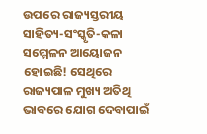ଉପରେ ରାଜ୍ୟସ୍ତରୀୟ ସାହିତ୍ୟ-ସଂସ୍କୃତି-କଳା ସମ୍ମେଳନ ଆୟୋଜନ ହୋଇଛି! ସେଥିରେ ରାଜ୍ୟପାଳ ମୁଖ୍ୟ ଅତିଥି ଭାବରେ ଯୋଗ ଦେବାପାଇଁ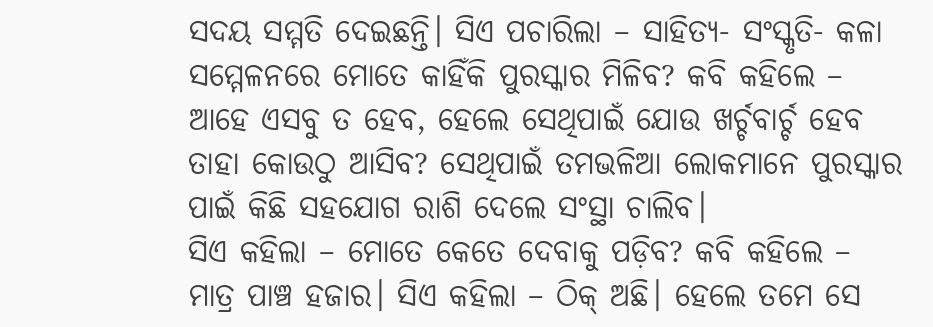ସଦୟ ସମ୍ମତି ଦେଇଛନ୍ତି। ସିଏ ପଚାରିଲା – ସାହିତ୍ୟ- ସଂସ୍କୃତି- କଳା ସମ୍ମେଳନରେ ମୋତେ କାହିଁକି ପୁରସ୍କାର ମିଳିବ? କବି କହିଲେ – ଆହେ ଏସବୁ ତ ହେବ, ହେଲେ ସେଥିପାଇଁ ଯୋଉ ଖର୍ଚ୍ଚବାର୍ଚ୍ଚ ହେବ ତାହା କୋଉଠୁ ଆସିବ? ସେଥିପାଇଁ ତମଭଳିଆ ଲୋକମାନେ ପୁରସ୍କାର ପାଇଁ କିଛି ସହଯୋଗ ରାଶି ଦେଲେ ସଂସ୍ଥା ଚାଲିବ।
ସିଏ କହିଲା – ମୋତେ କେତେ ଦେବାକୁ ପଡ଼ିବ? କବି କହିଲେ – ମାତ୍ର ପାଞ୍ଚ ହଜାର। ସିଏ କହିଲା – ଠିକ୍‌ ଅଛି। ହେଲେ ତମେ ସେ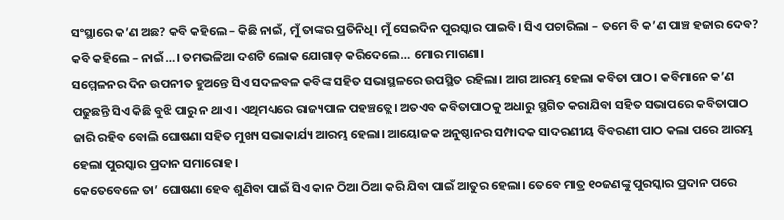ସଂସ୍ଥାରେ କ’ଣ ଅଛ? କବି କହିଲେ – କିଛି ନାଇଁ, ମୁଁ ତାଙ୍କର ପ୍ରତିନିଧି। ମୁଁ ସେଇଦିନ ପୁରସ୍କାର ପାଇବି। ସିଏ ପଚାରିଲା – ତମେ ବି କ’ଣ ପାଞ୍ଚ ହଜାର ଦେବ? କବି କହିଲେ – ନାଇଁ…। ତମଭଳିଆ ଦଶଟି ଲୋକ ଯୋଗାଡ଼ କରିଦେଲେ… ମୋର ମାଗଣା।
ସମ୍ମେଳନର ଦିନ ଉପନୀତ ହୁଅନ୍ତେ ସିଏ ସଦଳବଳ କବିଙ୍କ ସହିତ ସଭାସ୍ଥଳରେ ଉପସ୍ଥିତ ରହିଲା। ଆଗ ଆରମ୍ଭ ହେଲା କବିତା ପାଠ। କବିମାନେ କ’ଣ ପଢୁଛନ୍ତି ସିଏ କିଛି ବୁଝି ପାରୁ ନ ଥାଏ। ଏଥିମଧ୍ୟରେ ରାଜ୍ୟପାଳ ପହଞ୍ଚତ୍ଲେ। ଅତଏବ କବିତାପାଠକୁ ଅଧାରୁ ସ୍ଥଗିତ କରାଯିବା ସହିତ ସଭାପରେ କବିତାପାଠ ଜାରି ରହିବ ବୋଲି ଘୋଷଣା ସହିତ ମୁଖ୍ୟ ସଭାକାର୍ଯ୍ୟ ଆରମ୍ଭ ହେଲା। ଆୟୋଜକ ଅନୁଷ୍ଠାନର ସମ୍ପାଦକ ସାଦରଣୀୟ ବିବରଣୀ ପାଠ କଲା ପରେ ଆରମ୍ଭ ହେଲା ପୁରସ୍କାର ପ୍ରଦାନ ସମାରୋହ।
କେତେବେଳେ ତା’ ଘୋଷଣା ହେବ ଶୁଣିବା ପାଇଁ ସିଏ କାନ ଠିଆ ଠିଆ କରି ଯିବା ପାଇଁ ଆତୁର ହେଲା। ତେବେ ମାତ୍ର ୧୦ଜଣଙ୍କୁ ପୁରସ୍କାର ପ୍ରଦାନ ପରେ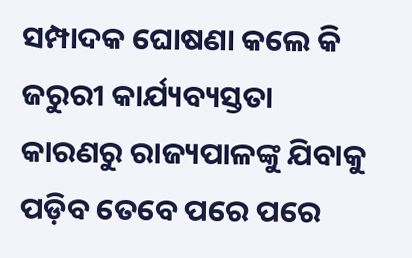ସମ୍ପାଦକ ଘୋଷଣା କଲେ କି ଜରୁରୀ କାର୍ଯ୍ୟବ୍ୟସ୍ତତା କାରଣରୁ ରାଜ୍ୟପାଳଙ୍କୁ ଯିବାକୁ ପଡ଼ିବ ତେବେ ପରେ ପରେ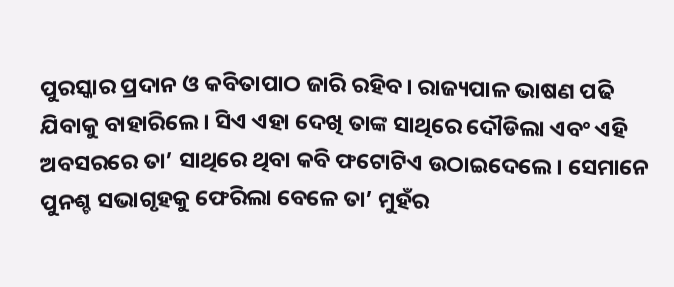ପୁରସ୍କାର ପ୍ରଦାନ ଓ କବିତାପାଠ ଜାରି ରହିବ। ରାଜ୍ୟପାଳ ଭାଷଣ ପଢି ଯିବାକୁ ବାହାରିଲେ। ସିଏ ଏହା ଦେଖି ତାଙ୍କ ସାଥିରେ ଦୌଡିଲା ଏବଂ ଏହି ଅବସରରେ ତା’ ସାଥିରେ ଥିବା କବି ଫଟୋଟିଏ ଉଠାଇଦେଲେ। ସେମାନେ ପୁନଶ୍ଚ ସଭାଗୃହକୁ ଫେରିଲା ବେଳେ ତା’ ମୁହଁର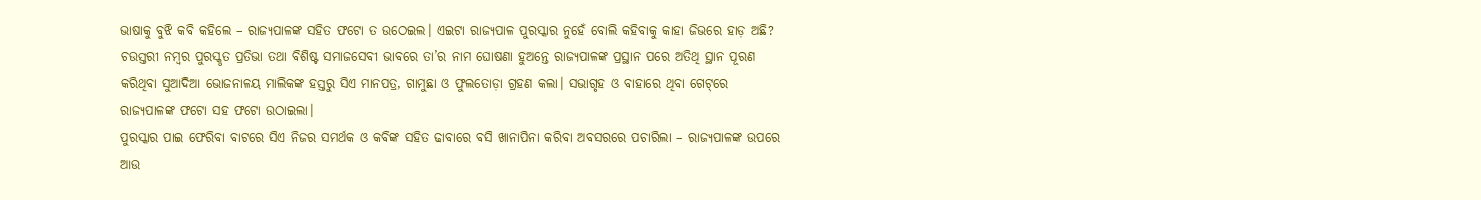ଭାଷାକୁ ବୁଝି କବି କହିଲେ – ରାଜ୍ୟପାଳଙ୍କ ସହିତ ଫଟୋ ତ ଉଠେଇଲ। ଏଇଟା ରାଜ୍ୟପାଳ ପୁରସ୍କାର ନୁହେଁ ବୋଲି କହିବାକୁ କାହା ଜିଭରେ ହାଡ଼ ଅଛି?
ଚଉସ୍ତରୀ ନମ୍ବର ପୁରସ୍କୃତ ପ୍ରତିଭା ତଥା ବିଶିଷ୍ଟ ସମାଜସେବୀ ଭାବରେ ତା’ର ନାମ ଘୋଷଣା ହୁଅନ୍ତେ ରାଜ୍ୟପାଳଙ୍କ ପ୍ରସ୍ଥାନ ପରେ ଅତିଥି ସ୍ଥାନ ପୂରଣ କରିଥିବା ସୁଆଦିଆ ଭୋଜନାଳୟ ମାଲିକଙ୍କ ହସ୍ତରୁ ସିଏ ମାନପତ୍ର, ଗାମୁଛା ଓ ଫୁଲତୋଡ଼ା ଗ୍ରହଣ କଲା। ସଭାଗୃହ ଓ ବାହାରେ ଥିବା ଗେଟ୍‌ରେ ରାଜ୍ୟପାଳଙ୍କ ଫଟୋ ସହ ଫଟୋ ଉଠାଇଲା।
ପୁରସ୍କାର ପାଇ ଫେରିବା ବାଟରେ ସିଏ ନିଜର ସମର୍ଥକ ଓ କବିଙ୍କ ସହିତ ଢାବାରେ ବସି ଖାନାପିନା କରିବା ଅବସରରେ ପଚାରିଲା – ରାଜ୍ୟପାଳଙ୍କ ଉପରେ ଆଉ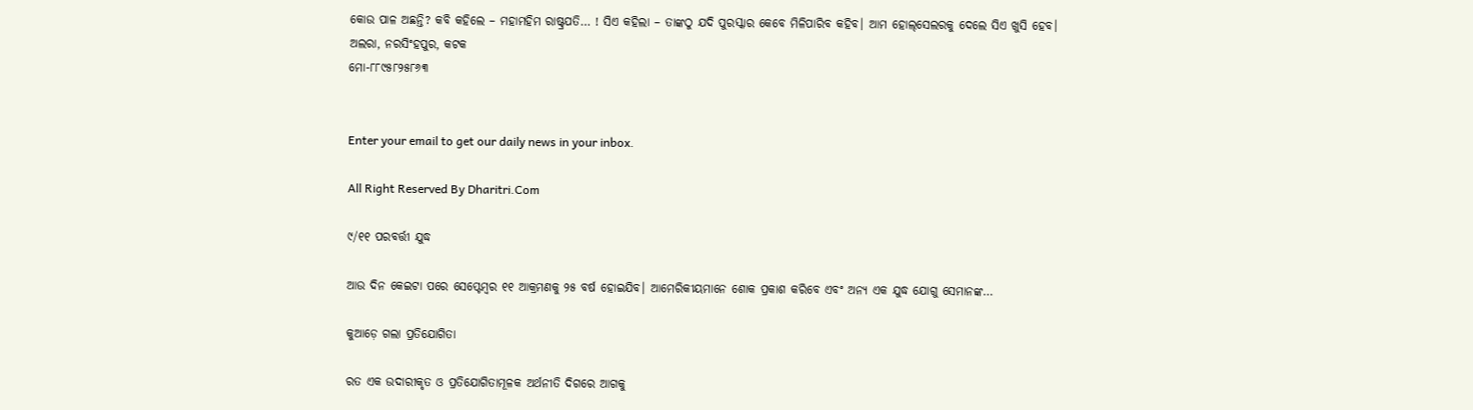କୋଉ ପାଳ ଅଛନ୍ତି? କବି କହିଲେ – ମହାମହିମ ରାଷ୍ଟ୍ରପତି… ! ସିଏ କହିଲା – ତାଙ୍କଠୁ ଯଦି ପୁରସ୍କାର କେବେ ମିଳିପାରିବ କହିବ। ଆମ ହୋଲ୍‌ସେଲରକୁ ଦେଲେ ସିଏ ଖୁସି ହେବ।
ଅଲରା, ନରସିଂହପୁର, କଟକ
ମୋ-୮୮୯୫୮୨୫୮୬୩


Enter your email to get our daily news in your inbox.

All Right Reserved By Dharitri.Com

୯/୧୧ ପରବର୍ତ୍ତୀ ଯୁଦ୍ଧ

ଆଉ ଦିନ କେଇଟା ପରେ ସେପ୍ଟେମ୍ୱର ୧୧ ଆକ୍ରମଣକୁ ୨୫ ବର୍ଷ ହୋଇଯିବ। ଆମେରିକୀୟମାନେ ଶୋକ ପ୍ରକାଶ କରିବେ ଏବଂ ଅନ୍ୟ ଏକ ଯୁଦ୍ଧ ଯୋଗୁ ସେମାନଙ୍କ…

କୁଆଡ଼େ ଗଲା ପ୍ରତିଯୋଗିତା

ରତ ଏକ ଉଦାରୀକୃତ ଓ ପ୍ରତିଯୋଗିତାମୂଳକ ଅର୍ଥନୀତି ଦିଗରେ ଆଗକୁ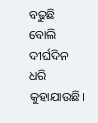ବଢୁଛି ବୋଲି ଦୀର୍ଘଦିନ ଧରି କୁହାଯାଉଛି।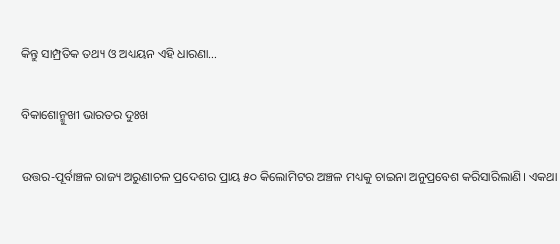କିନ୍ତୁ ସାମ୍ପ୍ରତିକ ତଥ୍ୟ ଓ ଅଧ୍ୟୟନ ଏହି ଧାରଣା…

ବିକାଶୋନ୍ମୁଖୀ ଭାରତର ଦୁଃଖ

ଉତ୍ତର-ପୂର୍ବାଞ୍ଚଳ ରାଜ୍ୟ ଅରୁଣାଚଳ ପ୍ରଦେଶର ପ୍ରାୟ ୫୦ କିଲୋମିଟର ଅଞ୍ଚଳ ମଧ୍ୟକୁ ଚାଇନା ଅନୁପ୍ରବେଶ କରିସାରିଲାଣି। ଏକଥା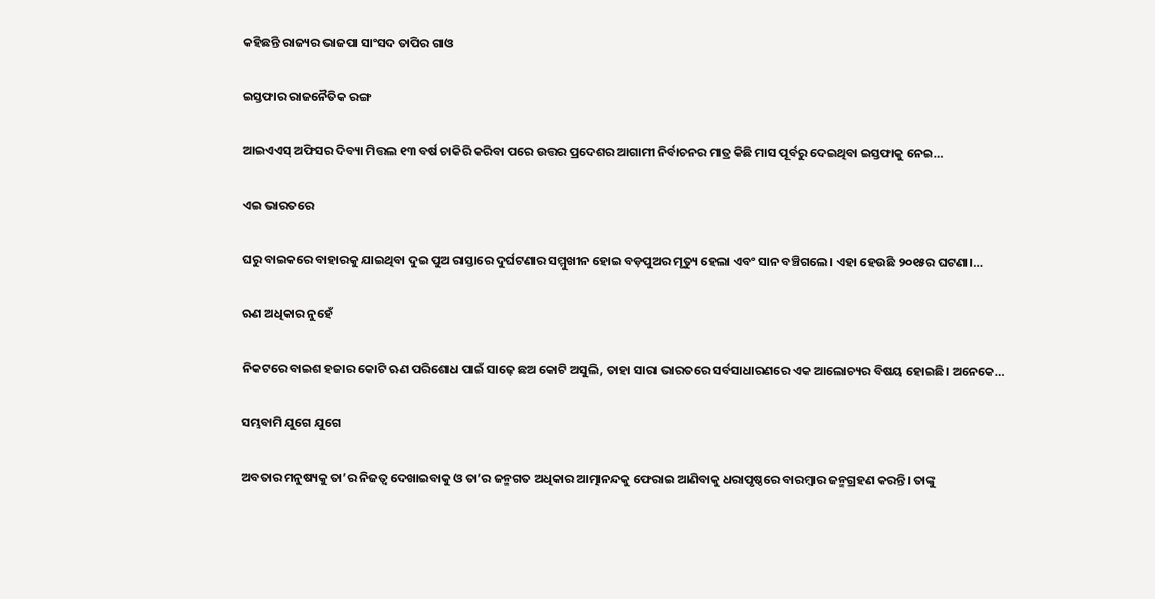କହିଛନ୍ତି ରାଜ୍ୟର ଭାଜପା ସାଂସଦ ତାପିର ଗାଓ

ଇସ୍ତଫାର ରାଜନୈତିକ ରଙ୍ଗ

ଆଇଏଏସ୍‌ ଅଫିସର ଦିବ୍ୟା ମିତ୍ତଲ ୧୩ ବର୍ଷ ଚାକିରି କରିବା ପରେ ଉତ୍ତର ପ୍ରଦେଶର ଆଗାମୀ ନିର୍ବାଚନର ମାତ୍ର କିଛି ମାସ ପୂର୍ବରୁ ଦେଇଥିବା ଇସ୍ତଫାକୁ ନେଇ…

ଏଇ ଭାରତରେ

ଘରୁ ବାଇକରେ ବାହାରକୁ ଯାଇଥିବା ଦୁଇ ପୁଅ ରାସ୍ତାରେ ଦୁର୍ଘଟଣାର ସମ୍ମୁଖୀନ ହୋଇ ବଡ଼ପୁଅର ମୃତ୍ୟୁ ହେଲା ଏବଂ ସାନ ବଞ୍ଚିଗଲେ। ଏହା ହେଉଛି ୨୦୧୫ର ଘଟଣା।…

ଋଣ ଅଧିକାର ନୁହେଁ

ନିକଟରେ ବାଇଶ ହଜାର କୋଟି ଋଣ ପରିଶୋଧ ପାଇଁ ସାଢ଼େ ଛଅ କୋଟି ଅସୁଲି, ତାହା ସାରା ଭାରତରେ ସର୍ବସାଧାରଣରେ ଏକ ଆଲୋଚ୍ୟର ବିଷୟ ହୋଇଛି। ଅନେକେ…

ସମ୍ଭବାମି ଯୁଗେ ଯୁଗେ

ଅବତାର ମନୁଷ୍ୟକୁ ତା’ର ନିଜତ୍ୱ ଦେଖାଇବାକୁ ଓ ତା’ର ଜନ୍ମଗତ ଅଧିକାର ଆତ୍ମାନନ୍ଦକୁ ଫେରାଇ ଆଣିବାକୁ ଧରାପୃଷ୍ଠରେ ବାରମ୍ବାର ଜନ୍ମଗ୍ରହଣ କରନ୍ତି। ତାଙ୍କୁ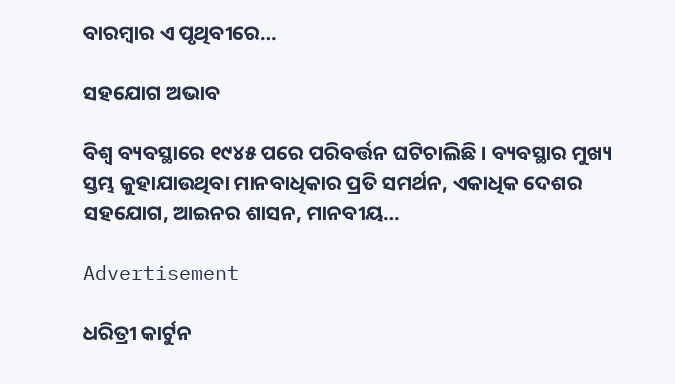ବାରମ୍ବାର ଏ ପୃଥିବୀରେ…

ସହଯୋଗ ଅଭାବ

ବିଶ୍ୱ ବ୍ୟବସ୍ଥାରେ ୧୯୪୫ ପରେ ପରିବର୍ତ୍ତନ ଘଟିଚାଲିଛି । ବ୍ୟବସ୍ଥାର ମୁଖ୍ୟ ସ୍ତମ୍ଭ କୁହାଯାଉଥିବା ମାନବାଧିକାର ପ୍ରତି ସମର୍ଥନ, ଏକାଧିକ ଦେଶର ସହଯୋଗ, ଆଇନର ଶାସନ, ମାନବୀୟ…

Advertisement

ଧରିତ୍ରୀ କାର୍ଟୁନ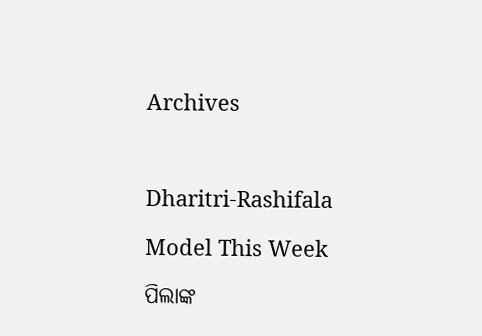Archives



Dharitri-Rashifala

Model This Week

ପିଲାଙ୍କ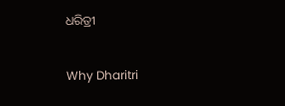ଧରିତ୍ରୀ

Why Dharitri